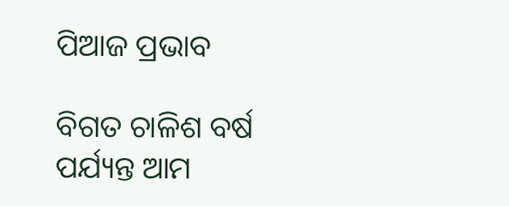ପିଆଜ ପ୍ରଭାବ

ବିଗତ ଚାଳିଶ ବର୍ଷ ପର୍ଯ୍ୟନ୍ତ ଆମ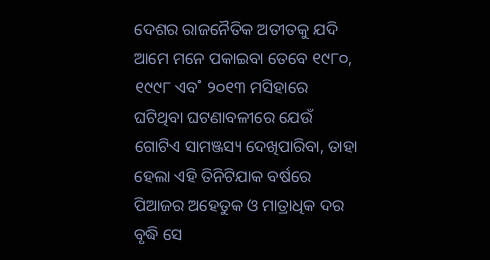ଦେଶର ରାଜନୈତିକ ଅତୀତକୁ ଯଦି ଆମେ ମନେ ପକାଇବା ତେବେ ୧୯୮୦, ୧୯୯୮ ଏବ˚ ୨୦୧୩ ମସିହାରେ ଘଟିଥିବା ଘଟଣାବଳୀରେ ଯେଉଁ ଗୋଟିଏ ସାମଞ୍ଜସ୍ୟ ଦେଖିପାରିବା, ତାହା ହେଲା ଏହି ତିନିଟିଯାକ ବର୍ଷରେ ପିଆଜର ଅହେତୁକ ଓ ମାତ୍ରାଧିକ ଦର ବୃଦ୍ଧି ସେ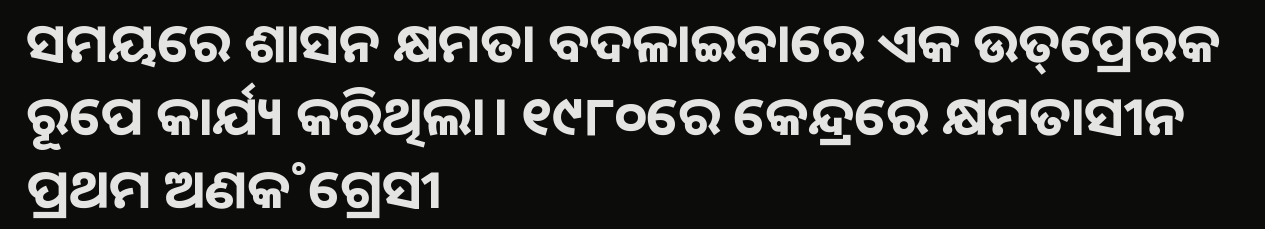ସମୟରେ ଶାସନ କ୍ଷମତା ବଦଳାଇବାରେ ଏକ ଉତ୍‌ପ୍ରେରକ ରୂପେ କାର୍ଯ୍ୟ କରିଥିଲା। ୧୯୮୦ରେ କେନ୍ଦ୍ରରେ କ୍ଷମତାସୀନ ପ୍ରଥମ ଅଣକ˚ଗ୍ରେସୀ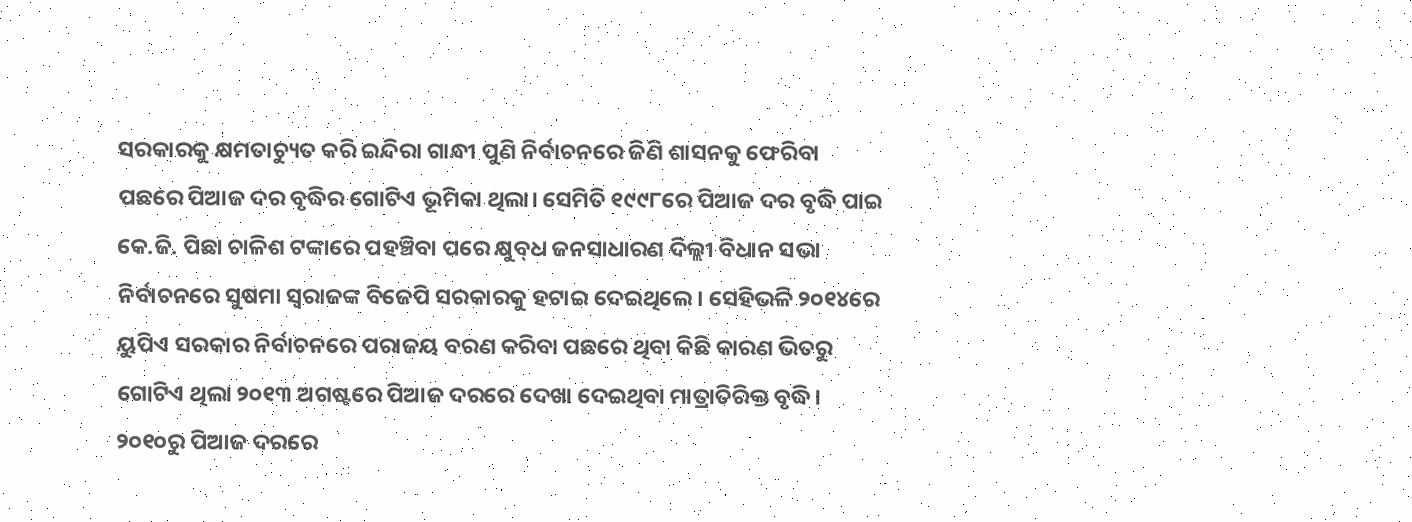ସରକାରକୁ କ୍ଷମତାଚ୍ୟୁତ କରି ଇନ୍ଦିରା ଗାନ୍ଧୀ ପୁଣି ନିର୍ବାଚନରେ ଜିଣି ଶାସନକୁ ଫେରିବା ପଛରେ ପିଆଜ ଦର ବୃଦ୍ଧିର ଗୋଟିଏ ଭୂମିକା ଥିଲା। ସେମିତି ୧୯୯୮ରେ ପିଆଜ ଦର ବୃଦ୍ଧି ପାଇ କେ.ଜି. ପିଛା ଚାଳିଶ ଟଙ୍କାରେ ପହଞ୍ଚିବା ପରେ କ୍ଷୁବ୍‌ଧ ଜନସାଧାରଣ ଦିଲ୍ଲୀ ବିଧାନ ସଭା ନିର୍ବାଚନରେ ସୁଷମା ସ୍ବରାଜଙ୍କ ବିଜେପି ସରକାରକୁ ହଟାଇ ଦେଇଥିଲେ। ସେହିଭଳି ୨୦୧୪ରେ ୟୁପିଏ ସରକାର ନିର୍ବାଚନରେ ପରାଜୟ ବରଣ କରିବା ପଛରେ ଥିବା କିଛି କାରଣ ଭିତରୁ ଗୋଟିଏ ଥିଲା ୨୦୧୩ ଅଗଷ୍ଟରେ ପିଆଜ ଦରରେ ଦେଖା ଦେଇଥିବା ମାତ୍ରାତିରିକ୍ତ ବୃଦ୍ଧି। ୨୦୧୦ରୁ ପିଆଜ ଦରରେ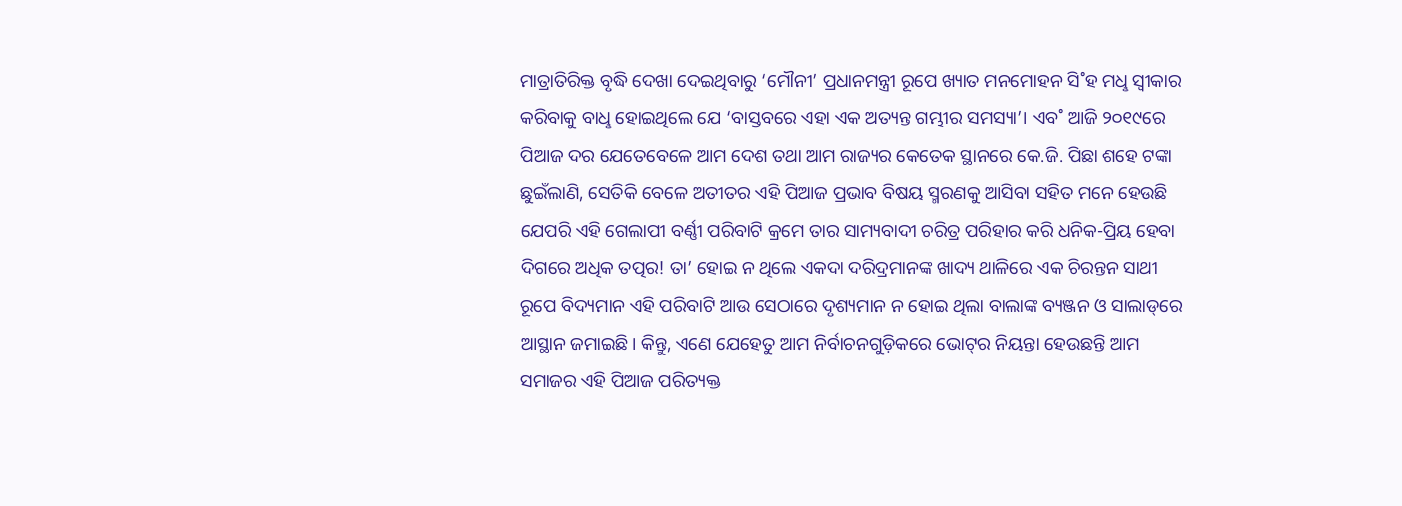ମାତ୍ରାତିରିକ୍ତ ବୃଦ୍ଧି ଦେଖା ଦେଇଥିବାରୁ ‘ମୌନୀ’ ପ୍ରଧାନମନ୍ତ୍ରୀ ରୂପେ ଖ୍ୟାତ ମନମୋହନ ସି˚ହ ମଧୢ ସ୍ବୀକାର କରିବାକୁ ବାଧୢ ହୋଇଥିଲେ ଯେ ‘ବାସ୍ତବରେ ଏହା ଏକ ଅତ୍ୟନ୍ତ ଗମ୍ଭୀର ସମସ୍ୟା’। ଏବ˚ ଆଜି ୨୦୧୯ରେ ପିଆଜ ଦର ଯେତେବେଳେ ଆମ ଦେଶ ତଥା ଆମ ରାଜ୍ୟର କେତେକ ସ୍ଥାନରେ କେ.ଜି. ପିଛା ଶହେ ଟଙ୍କା ଛୁଇଁଲାଣି, ସେତିକି ବେଳେ ଅତୀତର ଏହି ପିଆଜ ପ୍ରଭାବ ବିଷୟ ସ୍ମରଣକୁ ଆସିବା ସହିତ ମନେ ହେଉଛି ଯେପରି ଏହି ଗେଲାପୀ ବର୍ଣ୍ଣୀ ପରିବାଟି କ୍ରମେ ତାର ସାମ୍ୟବାଦୀ ଚରିତ୍ର ପରିହାର କରି ଧନିକ-ପ୍ରିୟ ହେବା ଦିଗରେ ଅଧିକ ତତ୍ପର! ତା’ ହୋଇ ନ ଥିଲେ ଏକଦା ଦରିଦ୍ରମାନଙ୍କ ଖାଦ୍ୟ ଥାଳିରେ ଏକ ଚିରନ୍ତନ ସାଥୀ ରୂପେ ବିଦ୍ୟମାନ ଏହି ପରିବାଟି ଆଉ ସେଠାରେ ଦୃଶ୍ୟମାନ ନ ହୋଇ ଥିଲା ବାଲାଙ୍କ ବ୍ୟଞ୍ଜନ ଓ ସାଲାଡ୍‌ରେ ଆସ୍ଥାନ ଜମାଇଛି। କିନ୍ତୁ, ଏଣେ ଯେହେତୁ ଆମ ନିର୍ବାଚନଗୁଡ଼ିକରେ ଭୋଟ୍‌ର ନିୟନ୍ତା ହେଉଛନ୍ତି ଆମ ସମାଜର ଏହି ପିଆଜ ପରିତ୍ୟକ୍ତ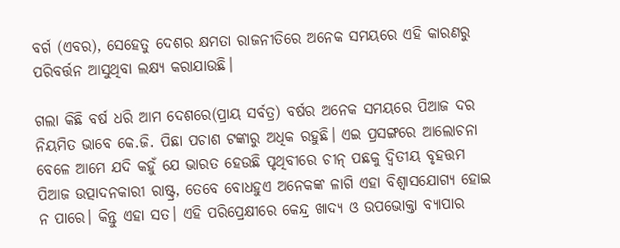ବର୍ଗ (ଏବର), ସେହେତୁ ଦେଶର କ୍ଷମତା ରାଜନୀତିରେ ଅନେକ ସମୟରେ ଏହି କାରଣରୁ ପରିବର୍ତ୍ତନ ଆସୁଥିବା ଲକ୍ଷ୍ୟ କରାଯାଉଛି।

ଗଲା କିଛି ବର୍ଷ ଧରି ଆମ ଦେଶରେ(ପ୍ରାୟ ସର୍ବତ୍ର) ବର୍ଷର ଅନେକ ସମୟରେ ପିଆଜ ଦର ନିୟମିତ ଭାବେ କେ.ଜି. ପିଛା ପଚାଶ ଟଙ୍କାରୁ ଅଧିକ ରହୁଛି। ଏଇ ପ୍ରସଙ୍ଗରେ ଆଲୋଚନା ବେଳେ ଆମେ ଯଦି କହୁଁ ଯେ ଭାରତ ହେଉଛି ପୃଥିବୀରେ ଚୀନ୍‌ ପଛକୁ ଦ୍ବିତୀୟ ବୃହତ୍ତମ ପିଆଜ ଉତ୍ପାଦନକାରୀ ରାଷ୍ଟ୍ର, ତେବେ ବୋଧହୁଏ ଅନେକଙ୍କ ଳାଗି ଏହା ବିଶ୍ବାସଯୋଗ୍ୟ ହୋଇ ନ ପାରେ। କିନ୍ତୁ ଏହା ସତ। ଏହି ପରିପ୍ରେକ୍ଷୀରେ କେନ୍ଦ୍ର ଖାଦ୍ୟ ଓ ଉପଭୋକ୍ତା ବ୍ୟାପାର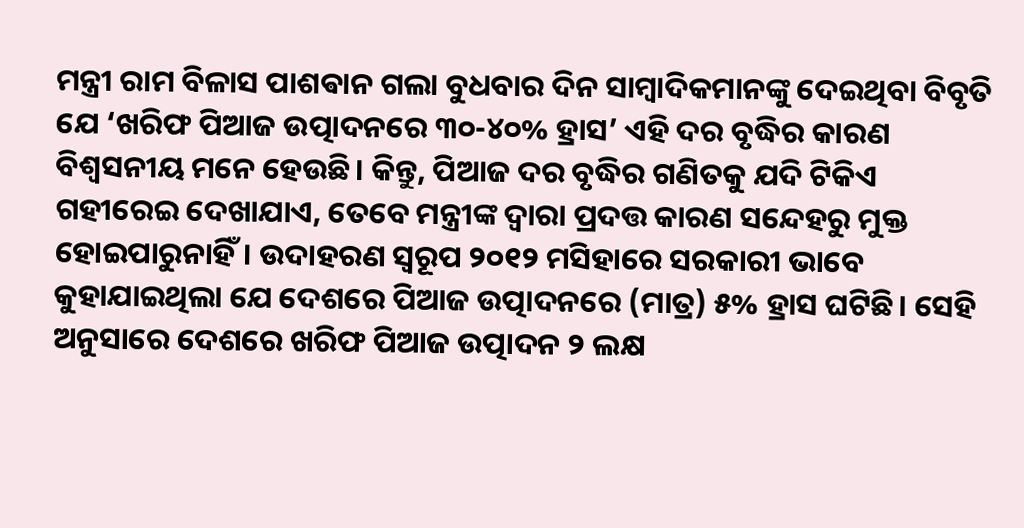ମନ୍ତ୍ରୀ ରାମ ବିଳାସ ପାଶଵାନ ଗଲା ବୁଧବାର ଦିନ ସାମ୍ବାଦିକମାନଙ୍କୁ ଦେଇଥିବା ବିବୃତି ଯେ ‘ଖରିଫ ପିଆଜ ଉତ୍ପାଦନରେ ୩୦-୪୦% ହ୍ରାସ’ ଏହି ଦର ବୃଦ୍ଧିର କାରଣ ବିଶ୍ବସନୀୟ ମନେ ହେଉଛି। କିନ୍ତୁ, ପିଆଜ ଦର ବୃଦ୍ଧିର ଗଣିତକୁ ଯଦି ଟିକିଏ ଗହୀରେଇ ଦେଖାଯାଏ, ତେବେ ମନ୍ତ୍ରୀଙ୍କ ଦ୍ବାରା ପ୍ରଦତ୍ତ କାରଣ ସନ୍ଦେହରୁ ମୁକ୍ତ ହୋଇପାରୁନାହିଁ। ଉଦାହରଣ ସ୍ବରୂପ ୨୦୧୨ ମସିହାରେ ସରକାରୀ ଭାବେ କୁହାଯାଇଥିଲା ଯେ ଦେଶରେ ପିଆଜ ଉତ୍ପାଦନରେ (ମାତ୍ର) ୫% ହ୍ରାସ ଘଟିଛି। ସେହି ଅନୁସାରେ ଦେଶରେ ଖରିଫ ପିଆଜ ଉତ୍ପାଦନ ୨ ଲକ୍ଷ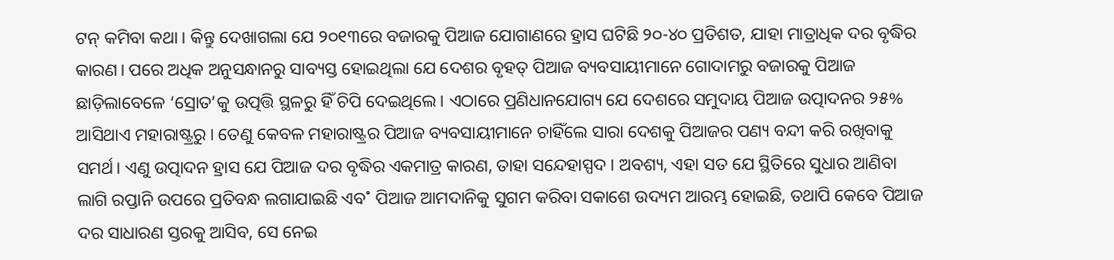ଟନ୍‌ କମିବା କଥା। କିନ୍ତୁ ଦେଖାଗଲା ଯେ ୨୦୧୩ରେ ବଜାରକୁ ପିଆଜ ଯୋଗାଣରେ ହ୍ରାସ ଘଟିଛି ୨୦-୪୦ ପ୍ରତିଶତ, ଯାହା ମାତ୍ରାଧିକ ଦର ବୃଦ୍ଧିର କାରଣ। ପରେ ଅଧିକ ଅନୁସନ୍ଧାନରୁ ସାବ୍ୟସ୍ତ ହୋଇଥିଲା ଯେ ଦେଶର ବୃହତ୍‌ ପିଆଜ ବ୍ୟବସାୟୀମାନେ ଗୋଦାମରୁ ବଜାରକୁ ପିଆଜ ଛାଡ଼ିଲାବେଳେ ‘ସ୍ରୋତ’କୁ ଉତ୍ପତ୍ତି ସ୍ଥଳରୁ ହିଁ ଚିପି ଦେଇଥିଲେ। ଏଠାରେ ପ୍ରଣିଧାନଯୋଗ୍ୟ ଯେ ଦେଶରେ ସମୁଦାୟ ପିଆଜ ଉତ୍ପାଦନର ୨୫% ଆସିଥାଏ ମହାରାଷ୍ଟ୍ରରୁ। ତେଣୁ କେବଳ ମହାରାଷ୍ଟ୍ରର ପିଆଜ ବ୍ୟବସାୟୀମାନେ ଚାହିଁଲେ ସାରା ଦେଶକୁ ପିଆଜର ପଣ୍ୟ ବନ୍ଦୀ କରି ରଖିବାକୁ ସମର୍ଥ। ଏଣୁ ଉତ୍ପାଦନ ହ୍ରାସ ଯେ ପିଆଜ ଦର ବୃଦ୍ଧିର ଏକମାତ୍ର କାରଣ, ତାହା ସନ୍ଦେହାସ୍ପଦ। ଅବଶ୍ୟ, ଏହା ସତ ଯେ ସ୍ଥିତିରେ ସୁଧାର ଆଣିବା ଲାଗି ରପ୍ତାନି ଉପରେ ପ୍ରତିବନ୍ଧ ଲଗାଯାଇଛି ଏବ˚ ପିଆଜ ଆମଦାନିକୁ ସୁଗମ କରିବା ସକାଶେ ଉଦ୍ୟମ ଆରମ୍ଭ ହୋଇଛି, ତଥାପି କେବେ ପିଆଜ ଦର ସାଧାରଣ ସ୍ତରକୁ ଆସିବ, ସେ ନେଇ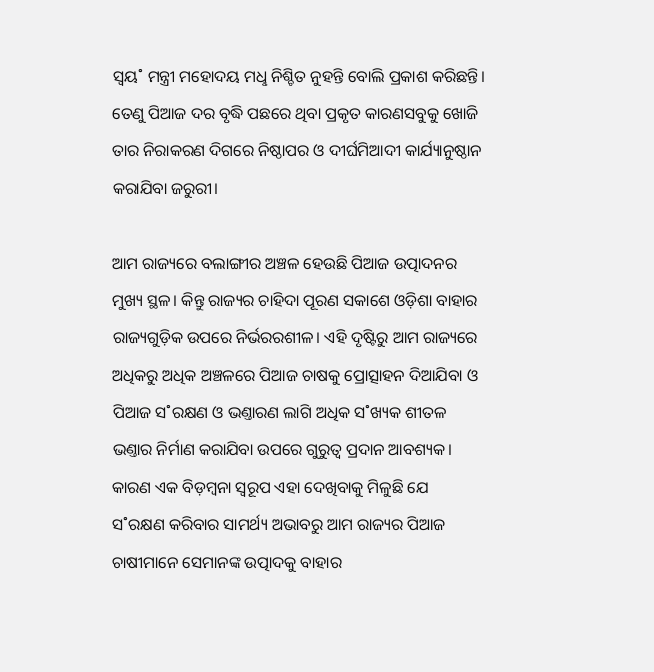ସ୍ବୟ˚ ମନ୍ତ୍ରୀ ମହୋଦୟ ମଧୢ ନିଶ୍ଚିତ ନୁହନ୍ତି ବୋଲି ପ୍ରକାଶ କରିଛନ୍ତି। ତେଣୁ ପିଆଜ ଦର ବୃଦ୍ଧି ପଛରେ ଥିବା ପ୍ରକୃତ କାରଣସବୁକୁ ଖୋଜି ତାର ନିରାକରଣ ଦିଗରେ ନିଷ୍ଠାପର ଓ ଦୀର୍ଘମିଆଦୀ କାର୍ଯ୍ୟାନୁଷ୍ଠାନ କରାଯିବା ଜରୁରୀ।

ଆମ ରାଜ୍ୟରେ ବଲାଙ୍ଗୀର ଅଞ୍ଚଳ ହେଉଛି ପିଆଜ ଉତ୍ପାଦନର ମୁଖ୍ୟ ସ୍ଥଳ। କିନ୍ତୁ ରାଜ୍ୟର ଚାହିଦା ପୂରଣ ସକାଶେ ଓଡ଼ିଶା ବାହାର ରାଜ୍ୟଗୁଡ଼ିକ ଉପରେ ନିର୍ଭରରଶୀଳ। ଏହି ଦୃଷ୍ଟିରୁ ଆମ ରାଜ୍ୟରେ ଅଧିକରୁ ଅଧିକ ଅଞ୍ଚଳରେ ପିଆଜ ଚାଷକୁ ପ୍ରୋତ୍ସାହନ ଦିଆଯିବା ଓ ପିଆଜ ସ˚ରକ୍ଷଣ ଓ ଭଣ୍ତାରଣ ଲାଗି ଅଧିକ ସ˚ଖ୍ୟକ ଶୀତଳ ଭଣ୍ତାର ନିର୍ମାଣ କରାଯିବା ଉପରେ ଗୁରୁତ୍ବ ପ୍ରଦାନ ଆବଶ୍ୟକ। କାରଣ ଏକ ବିଡ଼ମ୍ବନା ସ୍ବରୂପ ଏହା ଦେଖିବାକୁ ମିଳୁଛି ଯେ ସ˚ରକ୍ଷଣ କରିବାର ସାମର୍ଥ୍ୟ ଅଭାବରୁ ଆମ ରାଜ୍ୟର ପିଆଜ ଚାଷୀମାନେ ସେମାନଙ୍କ ଉତ୍ପାଦକୁ ବାହାର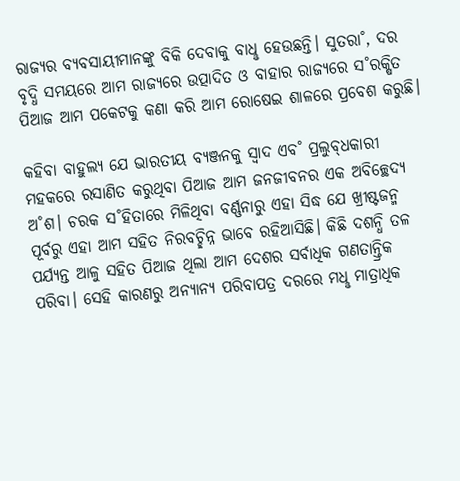ରାଜ୍ୟର ବ୍ୟବସାୟୀମାନଙ୍କୁ ବିକି ଦେବାକୁ ବାଧୢ ହେଉଛନ୍ତି। ସୁତରା˚, ଦର ବୃଦ୍ଧି ସମୟରେ ଆମ ରାଜ୍ୟରେ ଉତ୍ପାଦିତ ଓ ବାହାର ରାଜ୍ୟରେ ସ˚ରକ୍ଷିତ ପିଆଜ ଆମ ପକେଟକୁ କଣା କରି ଆମ ରୋଷେଇ ଶାଳରେ ପ୍ରବେଶ କରୁଛି।

କହିବା ବାହୁଲ୍ୟ ଯେ ଭାରତୀୟ ବ୍ୟଞ୍ଜନକୁ ସ୍ବାଦ ଏବ˚ ପ୍ରଲୁବ୍‌ଧକାରୀ ମହକରେ ରସାଣିତ କରୁଥିବା ପିଆଜ ଆମ ଜନଜୀବନର ଏକ ଅବିଚ୍ଛେଦ୍ୟ ଅ˚ଶ। ଚରକ ସ˚ହିତାରେ ମିଳିଥିବା ବର୍ଣ୍ଣନାରୁ ଏହା ସିଦ୍ଧ ଯେ ଖ୍ରୀଷ୍ଟଜନ୍ମ ପୂର୍ବରୁ ଏହା ଆମ ସହିତ ନିରବଚ୍ଛିନ୍ନ ଭାବେ ରହିଆସିଛି। କିଛି ଦଶନ୍ଧି ତଳ ପର୍ଯ୍ୟନ୍ତ ଆଳୁ ସହିତ ପିଆଜ ଥିଲା ଆମ ଦେଶର ସର୍ବାଧିକ ଗଣତାନ୍ତ୍ରିକ ପରିବା। ସେହି କାରଣରୁ ଅନ୍ୟାନ୍ୟ ପରିବାପତ୍ର ଦରରେ ମଧୢ ମାତ୍ରାଧିକ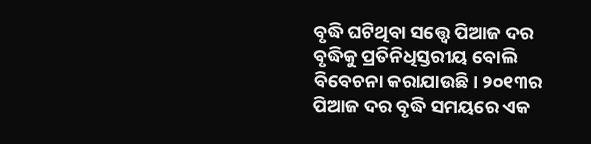ବୃଦ୍ଧି ଘଟିଥିବା ସତ୍ତ୍ବେ ପିଆଜ ଦର ବୃଦ୍ଧିକୁ ପ୍ରତିନିଧିସ୍ତରୀୟ ବୋଲି ବିବେଚନା କରାଯାଉଛି। ୨୦୧୩ର ପିଆଜ ଦର ବୃଦ୍ଧି ସମୟରେ ଏକ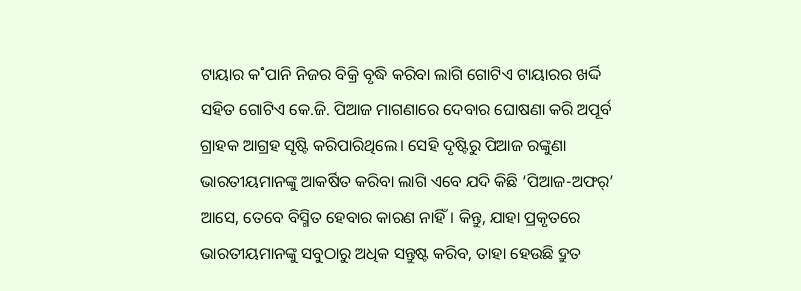ଟାୟାର କ˚ପାନି ନିଜର ବିକ୍ରି ବୃଦ୍ଧି କରିବା ଲାଗି ଗୋଟିଏ ଟାୟାରର ଖର୍ଦ୍ଦି ସହିତ ଗୋଟିଏ କେ.ଜି. ପିଆଜ ମାଗଣାରେ ଦେବାର ଘୋଷଣା କରି ଅପୂର୍ବ ଗ୍ରାହକ ଆଗ୍ରହ ସୃଷ୍ଟି କରିପାରିଥିଲେ। ସେହି ଦୃଷ୍ଟିରୁ ପିଆଜ ରଙ୍କୁଣା ଭାରତୀୟମାନଙ୍କୁ ଆକର୍ଷିତ କରିବା ଲାଗି ଏବେ ଯଦି କିଛି ‘ପିଆଜ-ଅଫର‌୍‌’ ଆସେ, ତେବେ ବିସ୍ମିତ ହେବାର କାରଣ ନାହିଁ। କିନ୍ତୁ, ଯାହା ପ୍ରକୃତରେ ଭାରତୀୟମାନଙ୍କୁ ସବୁଠାରୁ ଅଧିକ ସନ୍ତୁଷ୍ଟ କରିବ, ତାହା ହେଉଛି ଦ୍ରୁତ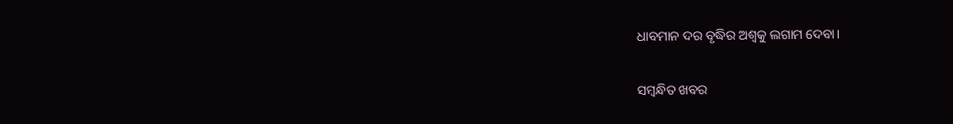ଧାବମାନ ଦର ବୃଦ୍ଧିର ଅଶ୍ବକୁ ଲଗାମ ଦେବା।

ସମ୍ବନ୍ଧିତ ଖବର